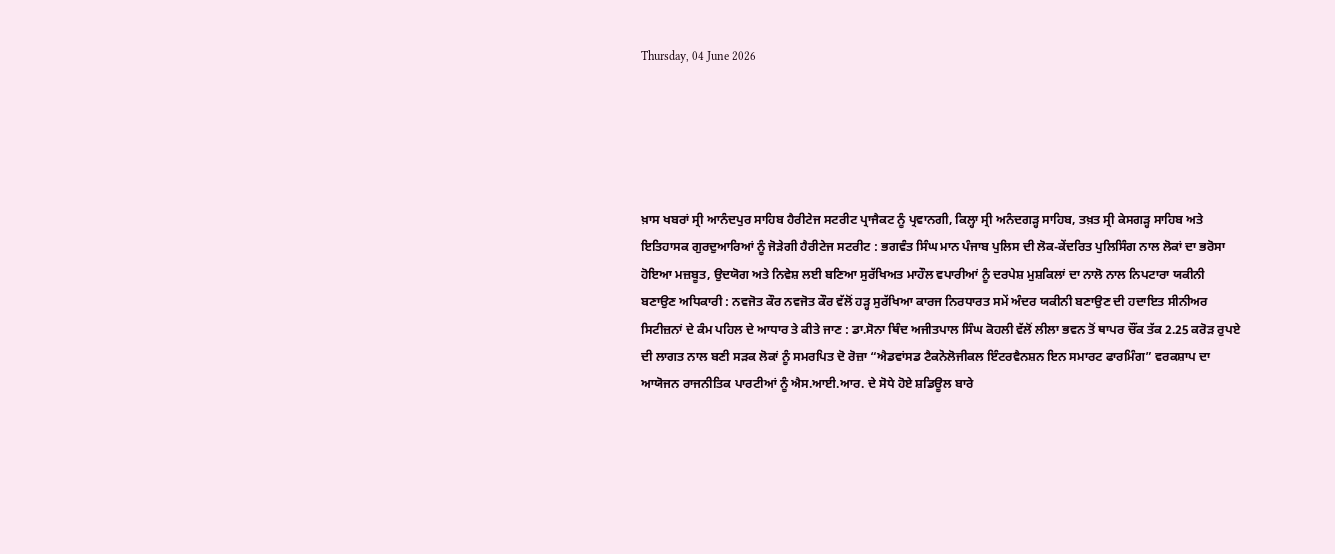Thursday, 04 June 2026





ਖ਼ਾਸ ਖਬਰਾਂ ਸ੍ਰੀ ਆਨੰਦਪੁਰ ਸਾਹਿਬ ਹੈਰੀਟੇਜ ਸਟਰੀਟ ਪ੍ਰਾਜੈਕਟ ਨੂੰ ਪ੍ਰਵਾਨਗੀ, ਕਿਲ੍ਹਾ ਸ੍ਰੀ ਅਨੰਦਗੜ੍ਹ ਸਾਹਿਬ, ਤਖ਼ਤ ਸ੍ਰੀ ਕੇਸਗੜ੍ਹ ਸਾਹਿਬ ਅਤੇ ਇਤਿਹਾਸਕ ਗੁਰਦੁਆਰਿਆਂ ਨੂੰ ਜੋੜੇਗੀ ਹੈਰੀਟੇਜ ਸਟਰੀਟ : ਭਗਵੰਤ ਸਿੰਘ ਮਾਨ ਪੰਜਾਬ ਪੁਲਿਸ ਦੀ ਲੋਕ-ਕੇਂਦਰਿਤ ਪੁਲਿਸਿੰਗ ਨਾਲ ਲੋਕਾਂ ਦਾ ਭਰੋਸਾ ਹੋਇਆ ਮਜ਼ਬੂਤ, ਉਦਯੋਗ ਅਤੇ ਨਿਵੇਸ਼ ਲਈ ਬਣਿਆ ਸੁਰੱਖਿਅਤ ਮਾਹੌਲ ਵਪਾਰੀਆਂ ਨੂੰ ਦਰਪੇਸ਼ ਮੁਸ਼ਕਿਲਾਂ ਦਾ ਨਾਲੋ ਨਾਲ ਨਿਪਟਾਰਾ ਯਕੀਨੀ ਬਣਾਉਣ ਅਧਿਕਾਰੀ : ਨਵਜੋਤ ਕੌਰ ਨਵਜੋਤ ਕੌਰ ਵੱਲੋਂ ਹੜ੍ਹ ਸੁਰੱਖਿਆ ਕਾਰਜ ਨਿਰਧਾਰਤ ਸਮੇਂ ਅੰਦਰ ਯਕੀਨੀ ਬਣਾਉਣ ਦੀ ਹਦਾਇਤ ਸੀਨੀਅਰ ਸਿਟੀਜ਼ਨਾਂ ਦੇ ਕੰਮ ਪਹਿਲ ਦੇ ਆਧਾਰ ਤੇ ਕੀਤੇ ਜਾਣ : ਡਾ.ਸੋਨਾ ਥਿੰਦ ਅਜੀਤਪਾਲ ਸਿੰਘ ਕੋਹਲੀ ਵੱਲੋਂ ਲੀਲਾ ਭਵਨ ਤੋਂ ਥਾਪਰ ਚੌਂਕ ਤੱਕ 2.25 ਕਰੋੜ ਰੁਪਏ ਦੀ ਲਾਗਤ ਨਾਲ ਬਣੀ ਸੜਕ ਲੋਕਾਂ ਨੂੰ ਸਮਰਪਿਤ ਦੋ ਰੋਜ਼ਾ “ਐਡਵਾਂਸਡ ਟੈਕਨੋਲੋਜੀਕਲ ਇੰਟਰਵੈਨਸ਼ਨ ਇਨ ਸਮਾਰਟ ਫਾਰਮਿੰਗ” ਵਰਕਸ਼ਾਪ ਦਾ ਆਯੋਜਨ ਰਾਜਨੀਤਿਕ ਪਾਰਟੀਆਂ ਨੂੰ ਐਸ.ਆਈ.ਆਰ. ਦੇ ਸੋਧੇ ਹੋਏ ਸ਼ਡਿਊਲ ਬਾਰੇ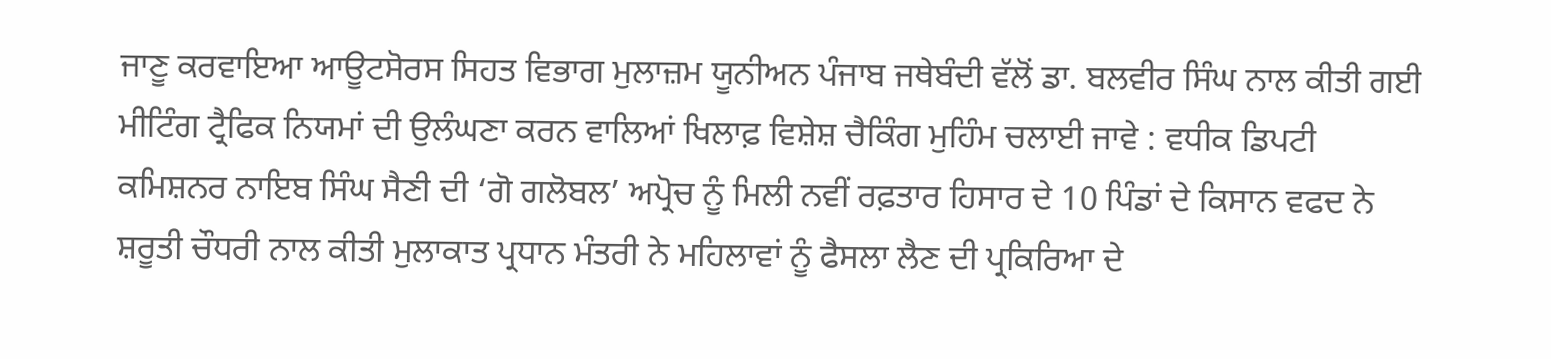ਜਾਣੂ ਕਰਵਾਇਆ ਆਊਟਸੋਰਸ ਸਿਹਤ ਵਿਭਾਗ ਮੁਲਾਜ਼ਮ ਯੂਨੀਅਨ ਪੰਜਾਬ ਜਥੇਬੰਦੀ ਵੱਲੋਂ ਡਾ. ਬਲਵੀਰ ਸਿੰਘ ਨਾਲ ਕੀਤੀ ਗਈ ਮੀਟਿੰਗ ਟ੍ਰੈਫਿਕ ਨਿਯਮਾਂ ਦੀ ਉਲੰਘਣਾ ਕਰਨ ਵਾਲਿਆਂ ਖਿਲਾਫ਼ ਵਿਸ਼ੇਸ਼ ਚੈਕਿੰਗ ਮੁਹਿੰਮ ਚਲਾਈ ਜਾਵੇ : ਵਧੀਕ ਡਿਪਟੀ ਕਮਿਸ਼ਨਰ ਨਾਇਬ ਸਿੰਘ ਸੈਣੀ ਦੀ ‘ਗੋ ਗਲੋਬਲ’ ਅਪ੍ਰੋਚ ਨੂੰ ਮਿਲੀ ਨਵੀਂ ਰਫ਼ਤਾਰ ਹਿਸਾਰ ਦੇ 10 ਪਿੰਡਾਂ ਦੇ ਕਿਸਾਨ ਵਫਦ ਨੇ ਸ਼ਰੂਤੀ ਚੌਧਰੀ ਨਾਲ ਕੀਤੀ ਮੁਲਾਕਾਤ ਪ੍ਰਧਾਨ ਮੰਤਰੀ ਨੇ ਮਹਿਲਾਵਾਂ ਨੂੰ ਫੈਸਲਾ ਲੈਣ ਦੀ ਪ੍ਰਕਿਰਿਆ ਦੇ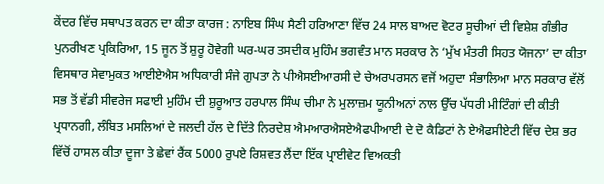ਕੇਂਦਰ ਵਿੱਚ ਸਥਾਪਤ ਕਰਨ ਦਾ ਕੀਤਾ ਕਾਰਜ : ਨਾਇਬ ਸਿੰਘ ਸੈਣੀ ਹਰਿਆਣਾ ਵਿੱਚ 24 ਸਾਲ ਬਾਅਦ ਵੋਟਰ ਸੂਚੀਆਂ ਦੀ ਵਿਸ਼ੇਸ਼ ਗੰਭੀਰ ਪੁਨਰੀਖਣ ਪ੍ਰਕਿਰਿਆ, 15 ਜੂਨ ਤੋਂ ਸ਼ੁਰੂ ਹੋਵੇਗੀ ਘਰ-ਘਰ ਤਸਦੀਕ ਮੁਹਿੰਮ ਭਗਵੰਤ ਮਾਨ ਸਰਕਾਰ ਨੇ ‘ਮੁੱਖ ਮੰਤਰੀ ਸਿਹਤ ਯੋਜਨਾ’ ਦਾ ਕੀਤਾ ਵਿਸਥਾਰ ਸੇਵਾਮੁਕਤ ਆਈਏਐਸ ਅਧਿਕਾਰੀ ਸੰਜੇ ਗੁਪਤਾ ਨੇ ਪੀਐਸਈਆਰਸੀ ਦੇ ਚੇਅਰਪਰਸਨ ਵਜੋਂ ਅਹੁਦਾ ਸੰਭਾਲਿਆ ਮਾਨ ਸਰਕਾਰ ਵੱਲੋਂ ਸਭ ਤੋਂ ਵੱਡੀ ਸੀਵਰੇਜ ਸਫਾਈ ਮੁਹਿੰਮ ਦੀ ਸ਼ੁਰੂਆਤ ਹਰਪਾਲ ਸਿੰਘ ਚੀਮਾ ਨੇ ਮੁਲਾਜ਼ਮ ਯੂਨੀਅਨਾਂ ਨਾਲ ਉੱਚ ਪੱਧਰੀ ਮੀਟਿੰਗਾਂ ਦੀ ਕੀਤੀ ਪ੍ਰਧਾਨਗੀ, ਲੰਬਿਤ ਮਸਲਿਆਂ ਦੇ ਜਲਦੀ ਹੱਲ ਦੇ ਦਿੱਤੇ ਨਿਰਦੇਸ਼ ਐਮਆਰਐਸਏਐਫਪੀਆਈ ਦੇ ਦੋ ਕੈਡਿਟਾਂ ਨੇ ਏਐਫਸੀਏਟੀ ਵਿੱਚ ਦੇਸ਼ ਭਰ ਵਿੱਚੋਂ ਹਾਸਲ ਕੀਤਾ ਦੂਜਾ ਤੇ ਛੇਵਾਂ ਰੈਂਕ 5000 ਰੁਪਏ ਰਿਸ਼ਵਤ ਲੈਂਦਾ ਇੱਕ ਪ੍ਰਾਈਵੇਟ ਵਿਅਕਤੀ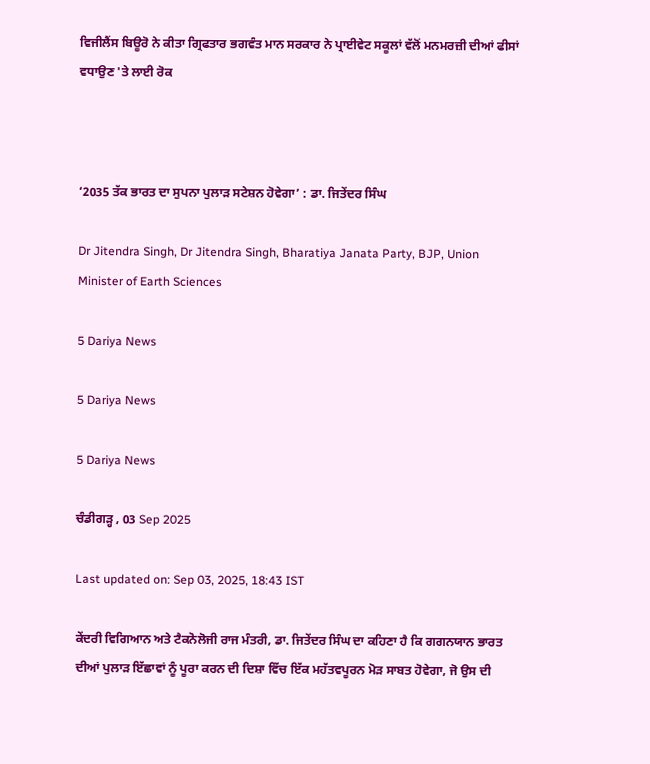ਵਿਜੀਲੈਂਸ ਬਿਊਰੋ ਨੇ ਕੀਤਾ ਗ੍ਰਿਫਤਾਰ ਭਗਵੰਤ ਮਾਨ ਸਰਕਾਰ ਨੇ ਪ੍ਰਾਈਵੇਟ ਸਕੂਲਾਂ ਵੱਲੋਂ ਮਨਮਰਜ਼ੀ ਦੀਆਂ ਫੀਸਾਂ ਵਧਾਉਣ 'ਤੇ ਲਾਈ ਰੋਕ



‘2035 ਤੱਕ ਭਾਰਤ ਦਾ ਸੁਪਨਾ ਪੁਲਾੜ ਸਟੇਸ਼ਨ ਹੋਵੇਗਾ’ : ਡਾ. ਜਿਤੇਂਦਰ ਸਿੰਘ

Dr Jitendra Singh, Dr Jitendra Singh, Bharatiya Janata Party, BJP, Union Minister of Earth Sciences

5 Dariya News

5 Dariya News

5 Dariya News

ਚੰਡੀਗੜ੍ਹ , 03 Sep 2025

Last updated on: Sep 03, 2025, 18:43 IST

ਕੇਂਦਰੀ ਵਿਗਿਆਨ ਅਤੇ ਟੈਕਨੋਲੋਜੀ ਰਾਜ ਮੰਤਰੀ, ਡਾ. ਜਿਤੇਂਦਰ ਸਿੰਘ ਦਾ ਕਹਿਣਾ ਹੈ ਕਿ ਗਗਨਯਾਨ ਭਾਰਤ ਦੀਆਂ ਪੁਲਾੜ ਇੱਛਾਵਾਂ ਨੂੰ ਪੂਰਾ ਕਰਨ ਦੀ ਦਿਸ਼ਾ ਵਿੱਚ ਇੱਕ ਮਹੱਤਵਪੂਰਨ ਮੋੜ ਸਾਬਤ ਹੋਵੇਗਾ, ਜੋ ਉਸ ਦੀ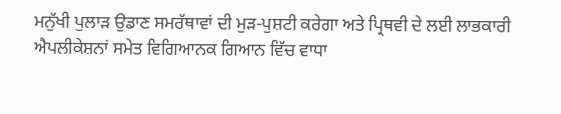ਮਨੁੱਖੀ ਪੁਲਾੜ ਉਡਾਣ ਸਮਰੱਥਾਵਾਂ ਦੀ ਮੁੜ-ਪੁਸ਼ਟੀ ਕਰੇਗਾ ਅਤੇ ਪ੍ਰਿਥਵੀ ਦੇ ਲਈ ਲਾਭਕਾਰੀ ਐਪਲੀਕੇਸ਼ਨਾਂ ਸਮੇਤ ਵਿਗਿਆਨਕ ਗਿਆਨ ਵਿੱਚ ਵਾਧਾ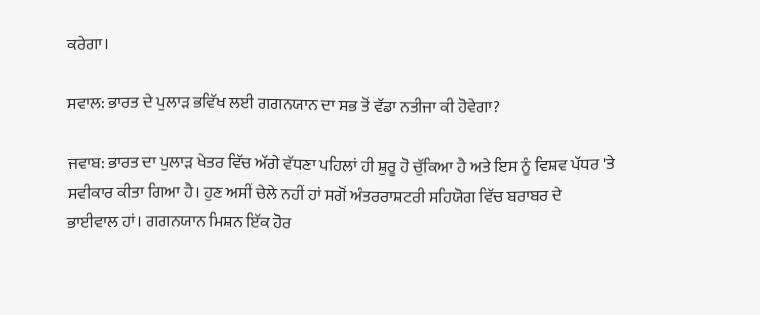ਕਰੇਗਾ।

ਸਵਾਲ: ਭਾਰਤ ਦੇ ਪੁਲਾੜ ਭਵਿੱਖ ਲਈ ਗਗਨਯਾਨ ਦਾ ਸਭ ਤੋਂ ਵੱਡਾ ਨਤੀਜਾ ਕੀ ਹੋਵੇਗਾ?

ਜਵਾਬ: ਭਾਰਤ ਦਾ ਪੁਲਾੜ ਖੇਤਰ ਵਿੱਚ ਅੱਗੇ ਵੱਧਣਾ ਪਹਿਲਾਂ ਹੀ ਸ਼ੁਰੂ ਹੋ ਚੁੱਕਿਆ ਹੈ ਅਤੇ ਇਸ ਨੂੰ ਵਿਸ਼ਵ ਪੱਧਰ 'ਤੇ ਸਵੀਕਾਰ ਕੀਤਾ ਗਿਆ ਹੈ। ਹੁਣ ਅਸੀਂ ਚੇਲੇ ਨਹੀਂ ਹਾਂ ਸਗੋਂ ਅੰਤਰਰਾਸ਼ਟਰੀ ਸਹਿਯੋਗ ਵਿੱਚ ਬਰਾਬਰ ਦੇ ਭਾਈਵਾਲ ਹਾਂ। ਗਗਨਯਾਨ ਮਿਸ਼ਨ ਇੱਕ ਹੋਰ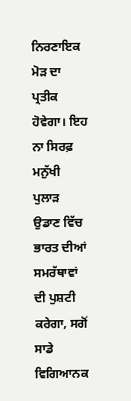ਨਿਰਣਾਇਕ ਮੋੜ ਦਾ ਪ੍ਰਤੀਕ ਹੋਵੇਗਾ। ਇਹ ਨਾ ਸਿਰਫ਼ ਮਨੁੱਖੀ ਪੁਲਾੜ ਉਡਾਣ ਵਿੱਚ ਭਾਰਤ ਦੀਆਂ ਸਮਰੱਥਾਵਾਂ ਦੀ ਪੁਸ਼ਟੀ ਕਰੇਗਾ, ਸਗੋਂ ਸਾਡੇ ਵਿਗਿਆਨਕ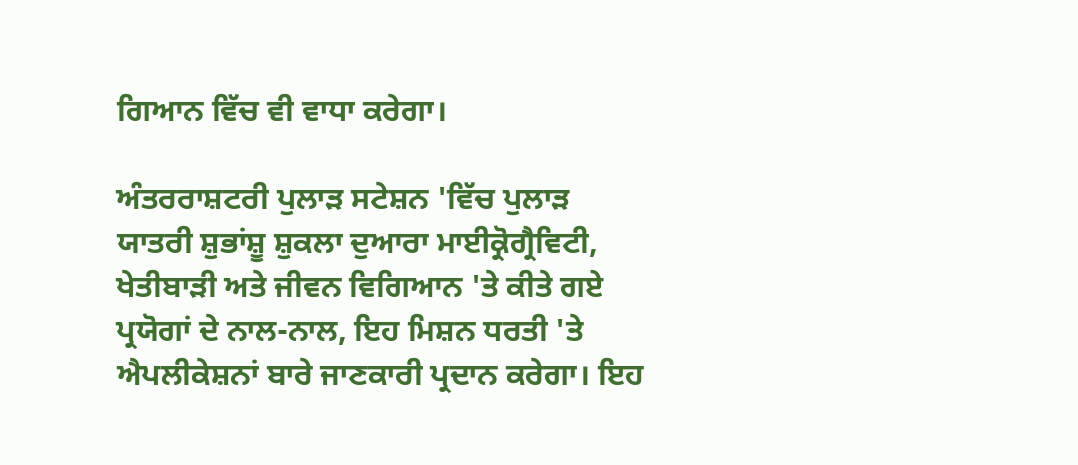ਗਿਆਨ ਵਿੱਚ ਵੀ ਵਾਧਾ ਕਰੇਗਾ।

ਅੰਤਰਰਾਸ਼ਟਰੀ ਪੁਲਾੜ ਸਟੇਸ਼ਨ 'ਵਿੱਚ ਪੁਲਾੜ ਯਾਤਰੀ ਸ਼ੁਭਾਂਸ਼ੂ ਸ਼ੁਕਲਾ ਦੁਆਰਾ ਮਾਈਕ੍ਰੋਗ੍ਰੈਵਿਟੀ, ਖੇਤੀਬਾੜੀ ਅਤੇ ਜੀਵਨ ਵਿਗਿਆਨ 'ਤੇ ਕੀਤੇ ਗਏ ਪ੍ਰਯੋਗਾਂ ਦੇ ਨਾਲ-ਨਾਲ, ਇਹ ਮਿਸ਼ਨ ਧਰਤੀ 'ਤੇ ਐਪਲੀਕੇਸ਼ਨਾਂ ਬਾਰੇ ਜਾਣਕਾਰੀ ਪ੍ਰਦਾਨ ਕਰੇਗਾ। ਇਹ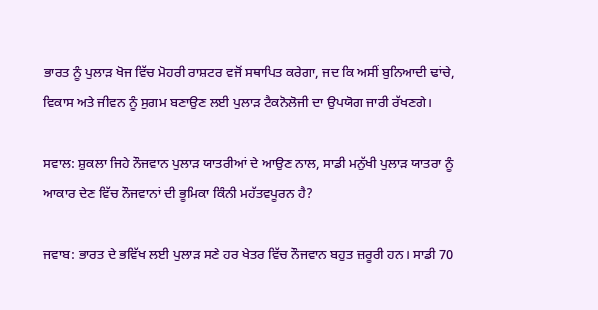ਭਾਰਤ ਨੂੰ ਪੁਲਾੜ ਖੋਜ ਵਿੱਚ ਮੋਹਰੀ ਰਾਸ਼ਟਰ ਵਜੋਂ ਸਥਾਪਿਤ ਕਰੇਗਾ, ਜਦ ਕਿ ਅਸੀਂ ਬੁਨਿਆਦੀ ਢਾਂਚੇ, ਵਿਕਾਸ ਅਤੇ ਜੀਵਨ ਨੂੰ ਸੁਗਮ ਬਣਾਉਣ ਲਈ ਪੁਲਾੜ ਟੈਕਨੋਲੋਜੀ ਦਾ ਉਪਯੋਗ ਜਾਰੀ ਰੱਖਣਗੇ।

ਸਵਾਲ: ਸ਼ੁਕਲਾ ਜਿਹੇ ਨੌਜਵਾਨ ਪੁਲਾੜ ਯਾਤਰੀਆਂ ਦੇ ਆਉਣ ਨਾਲ, ਸਾਡੀ ਮਨੁੱਖੀ ਪੁਲਾੜ ਯਾਤਰਾ ਨੂੰ ਆਕਾਰ ਦੇਣ ਵਿੱਚ ਨੌਜਵਾਨਾਂ ਦੀ ਭੂਮਿਕਾ ਕਿੰਨੀ ਮਹੱਤਵਪੂਰਨ ਹੈ?

ਜਵਾਬ: ਭਾਰਤ ਦੇ ਭਵਿੱਖ ਲਈ ਪੁਲਾੜ ਸਣੇ ਹਰ ਖੇਤਰ ਵਿੱਚ ਨੌਜਵਾਨ ਬਹੁਤ ਜ਼ਰੂਰੀ ਹਨ। ਸਾਡੀ 70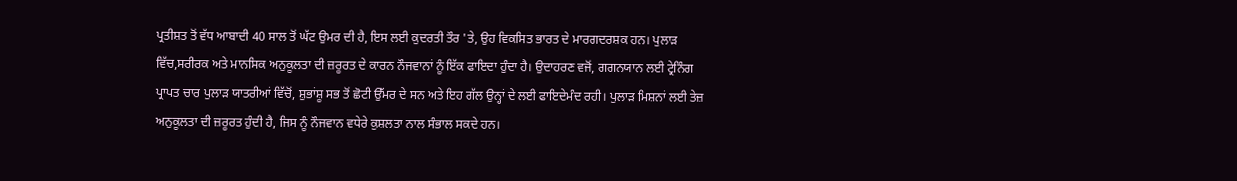ਪ੍ਰਤੀਸ਼ਤ ਤੋਂ ਵੱਧ ਆਬਾਦੀ 40 ਸਾਲ ਤੋਂ ਘੱਟ ਉਮਰ ਦੀ ਹੈ, ਇਸ ਲਈ ਕੁਦਰਤੀ ਤੌਰ 'ਤੇ, ਉਹ ਵਿਕਸਿਤ ਭਾਰਤ ਦੇ ਮਾਰਗਦਰਸ਼ਕ ਹਨ। ਪੁਲਾੜ ਵਿੱਚ,ਸਰੀਰਕ ਅਤੇ ਮਾਨਸਿਕ ਅਨੁਕੂਲਤਾ ਦੀ ਜ਼ਰੂਰਤ ਦੇ ਕਾਰਨ ਨੌਜਵਾਨਾਂ ਨੂੰ ਇੱਕ ਫਾਇਦਾ ਹੁੰਦਾ ਹੈ। ਉਦਾਹਰਣ ਵਜੋਂ, ਗਗਨਯਾਨ ਲਈ ਟ੍ਰੇਨਿੰਗ ਪ੍ਰਾਪਤ ਚਾਰ ਪੁਲਾੜ ਯਾਤਰੀਆਂ ਵਿੱਚੋਂ, ਸ਼ੁਭਾਂਸ਼ੂ ਸਭ ਤੋਂ ਛੋਟੀ ਉੱਮਰ ਦੇ ਸਨ ਅਤੇ ਇਹ ਗੱਲ ਉਨ੍ਹਾਂ ਦੇ ਲਈ ਫਾਇਦੇਮੰਦ ਰਹੀ। ਪੁਲਾੜ ਮਿਸ਼ਨਾਂ ਲਈ ਤੇਜ਼ ਅਨੁਕੂਲਤਾ ਦੀ ਜ਼ਰੂਰਤ ਹੁੰਦੀ ਹੈ, ਜਿਸ ਨੂੰ ਨੌਜਵਾਨ ਵਧੇਰੇ ਕੁਸ਼ਲਤਾ ਨਾਲ ਸੰਭਾਲ ਸਕਦੇ ਹਨ।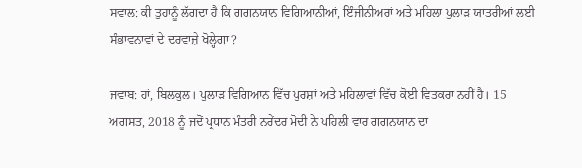ਸਵਾਲ: ਕੀ ਤੁਹਾਨੂੰ ਲੱਗਦਾ ਹੈ ਕਿ ਗਗਨਯਾਨ ਵਿਗਿਆਨੀਆਂ, ਇੰਜੀਨੀਅਰਾਂ ਅਤੇ ਮਹਿਲਾ ਪੁਲਾੜ ਯਾਤਰੀਆਂ ਲਈ ਸੰਭਾਵਨਾਵਾਂ ਦੇ ਦਰਵਾਜ਼ੇ ਖੋਲ੍ਹੇਗਾ?

ਜਵਾਬ: ਹਾਂ, ਬਿਲਕੁਲ। ਪੁਲਾੜ ਵਿਗਿਆਨ ਵਿੱਚ ਪੁਰਸ਼ਾਂ ਅਤੇ ਮਹਿਲਾਵਾਂ ਵਿੱਚ ਕੋਈ ਵਿਤਕਰਾ ਨਹੀਂ ਹੈ। 15 ਅਗਸਤ, 2018 ਨੂੰ ਜਦੋਂ ਪ੍ਰਧਾਨ ਮੰਤਰੀ ਨਰੇਂਦਰ ਮੋਦੀ ਨੇ ਪਹਿਲੀ ਵਾਰ ਗਗਨਯਾਨ ਦਾ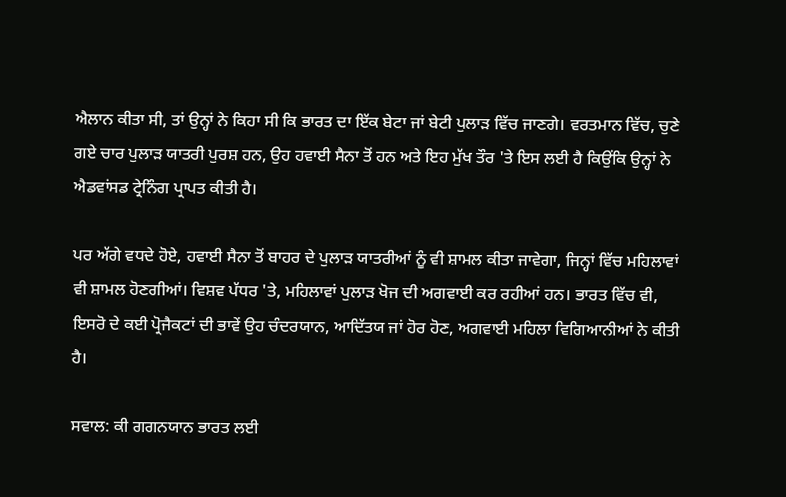ਐਲਾਨ ਕੀਤਾ ਸੀ, ਤਾਂ ਉਨ੍ਹਾਂ ਨੇ ਕਿਹਾ ਸੀ ਕਿ ਭਾਰਤ ਦਾ ਇੱਕ ਬੇਟਾ ਜਾਂ ਬੇਟੀ ਪੁਲਾੜ ਵਿੱਚ ਜਾਣਗੇ। ਵਰਤਮਾਨ ਵਿੱਚ, ਚੁਣੇ ਗਏ ਚਾਰ ਪੁਲਾੜ ਯਾਤਰੀ ਪੁਰਸ਼ ਹਨ, ਉਹ ਹਵਾਈ ਸੈਨਾ ਤੋਂ ਹਨ ਅਤੇ ਇਹ ਮੁੱਖ ਤੌਰ 'ਤੇ ਇਸ ਲਈ ਹੈ ਕਿਉਂਕਿ ਉਨ੍ਹਾਂ ਨੇ ਐਡਵਾਂਸਡ ਟ੍ਰੇਨਿੰਗ ਪ੍ਰਾਪਤ ਕੀਤੀ ਹੈ।

ਪਰ ਅੱਗੇ ਵਧਦੇ ਹੋਏ, ਹਵਾਈ ਸੈਨਾ ਤੋਂ ਬਾਹਰ ਦੇ ਪੁਲਾੜ ਯਾਤਰੀਆਂ ਨੂੰ ਵੀ ਸ਼ਾਮਲ ਕੀਤਾ ਜਾਵੇਗਾ, ਜਿਨ੍ਹਾਂ ਵਿੱਚ ਮਹਿਲਾਵਾਂ ਵੀ ਸ਼ਾਮਲ ਹੋਣਗੀਆਂ। ਵਿਸ਼ਵ ਪੱਧਰ 'ਤੇ, ਮਹਿਲਾਵਾਂ ਪੁਲਾੜ ਖੋਜ ਦੀ ਅਗਵਾਈ ਕਰ ਰਹੀਆਂ ਹਨ। ਭਾਰਤ ਵਿੱਚ ਵੀ, ਇਸਰੋ ਦੇ ਕਈ ਪ੍ਰੋਜੈਕਟਾਂ ਦੀ ਭਾਵੇਂ ਉਹ ਚੰਦਰਯਾਨ, ਆਦਿੱਤਯ ਜਾਂ ਹੋਰ ਹੋਣ, ਅਗਵਾਈ ਮਹਿਲਾ ਵਿਗਿਆਨੀਆਂ ਨੇ ਕੀਤੀ ਹੈ।

ਸਵਾਲ: ਕੀ ਗਗਨਯਾਨ ਭਾਰਤ ਲਈ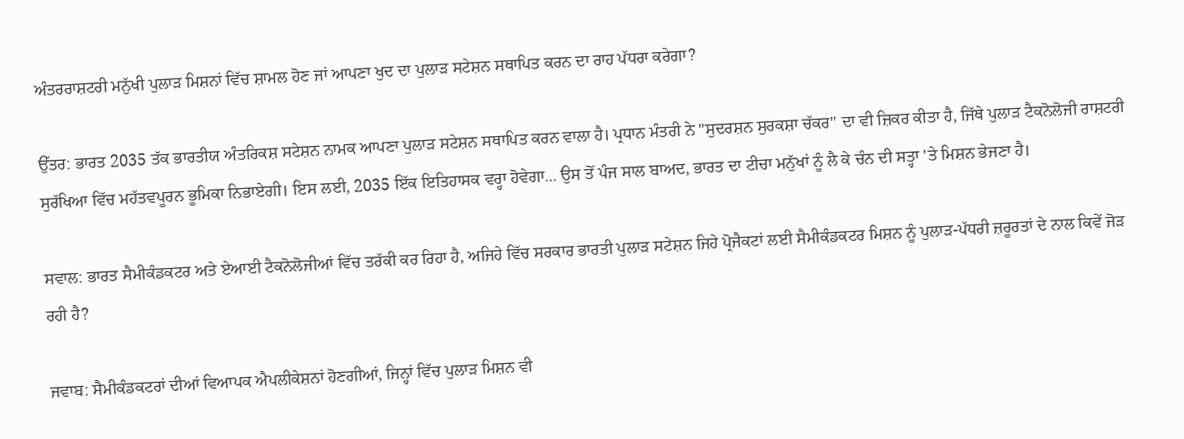ਅੰਤਰਰਾਸ਼ਟਰੀ ਮਨੁੱਖੀ ਪੁਲਾੜ ਮਿਸ਼ਨਾਂ ਵਿੱਚ ਸ਼ਾਮਲ ਹੋਣ ਜਾਂ ਆਪਣਾ ਖੁਦ ਦਾ ਪੁਲਾੜ ਸਟੇਸ਼ਨ ਸਥਾਪਿਤ ਕਰਨ ਦਾ ਰਾਹ ਪੱਧਰਾ ਕਰੇਗਾ?

ਉੱਤਰ: ਭਾਰਤ 2035 ਤੱਕ ਭਾਰਤੀਯ ਅੰਤਰਿਕਸ਼ ਸਟੇਸ਼ਨ ਨਾਮਕ ਆਪਣਾ ਪੁਲਾੜ ਸਟੇਸ਼ਨ ਸਥਾਪਿਤ ਕਰਨ ਵਾਲਾ ਹੈ। ਪ੍ਰਧਾਨ ਮੰਤਰੀ ਨੇ "ਸੁਦਰਸ਼ਨ ਸੁਰਕਸ਼ਾ ਚੱਕਰ" ਦਾ ਵੀ ਜ਼ਿਕਰ ਕੀਤਾ ਹੈ, ਜਿੱਥੇ ਪੁਲਾੜ ਟੈਕਨੋਲੋਜੀ ਰਾਸ਼ਟਰੀ ਸੁਰੱਖਿਆ ਵਿੱਚ ਮਹੱਤਵਪੂਰਨ ਭੂਮਿਕਾ ਨਿਭਾਏਗੀ। ਇਸ ਲਈ, 2035 ਇੱਕ ਇਤਿਹਾਸਕ ਵਰ੍ਹਾ ਹੋਵੇਗਾ... ਉਸ ਤੋਂ ਪੰਜ ਸਾਲ ਬਾਅਦ, ਭਾਰਤ ਦਾ ਟੀਚਾ ਮਨੁੱਖਾਂ ਨੂੰ ਲੈ ਕੇ ਚੰਨ ਦੀ ਸਤ੍ਹਾ 'ਤੇ ਮਿਸ਼ਨ ਭੇਜਣਾ ਹੈ।

ਸਵਾਲ: ਭਾਰਤ ਸੈਮੀਕੰਡਕਟਰ ਅਤੇ ਏਆਈ ਟੈਕਨੋਲੋਜੀਆਂ ਵਿੱਚ ਤਰੱਕੀ ਕਰ ਰਿਹਾ ਹੈ, ਅਜਿਹੇ ਵਿੱਚ ਸਰਕਾਰ ਭਾਰਤੀ ਪੁਲਾੜ ਸਟੇਸ਼ਨ ਜਿਹੇ ਪ੍ਰੋਜੈਕਟਾਂ ਲਈ ਸੈਮੀਕੰਡਕਟਰ ਮਿਸ਼ਨ ਨੂੰ ਪੁਲਾੜ-ਪੱਧਰੀ ਜ਼ਰੂਰਤਾਂ ਦੇ ਨਾਲ ਕਿਵੇਂ ਜੋੜ ਰਹੀ ਹੈ?

ਜਵਾਬ: ਸੈਮੀਕੰਡਕਟਰਾਂ ਦੀਆਂ ਵਿਆਪਕ ਐਪਲੀਕੇਸ਼ਨਾਂ ਹੋਣਗੀਆਂ, ਜਿਨ੍ਹਾਂ ਵਿੱਚ ਪੁਲਾੜ ਮਿਸ਼ਨ ਵੀ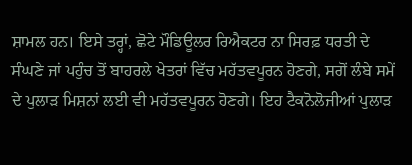ਸ਼ਾਮਲ ਹਨ। ਇਸੇ ਤਰ੍ਹਾਂ, ਛੋਟੇ ਮੌਡਿਊਲਰ ਰਿਐਕਟਰ ਨਾ ਸਿਰਫ਼ ਧਰਤੀ ਦੇ ਸੰਘਣੇ ਜਾਂ ਪਹੁੰਚ ਤੋਂ ਬਾਹਰਲੇ ਖੇਤਰਾਂ ਵਿੱਚ ਮਹੱਤਵਪੂਰਨ ਹੋਣਗੇ, ਸਗੋਂ ਲੰਬੇ ਸਮੇਂ ਦੇ ਪੁਲਾੜ ਮਿਸ਼ਨਾਂ ਲਈ ਵੀ ਮਹੱਤਵਪੂਰਨ ਹੋਣਗੇ। ਇਹ ਟੈਕਨੋਲੋਜੀਆਂ ਪੁਲਾੜ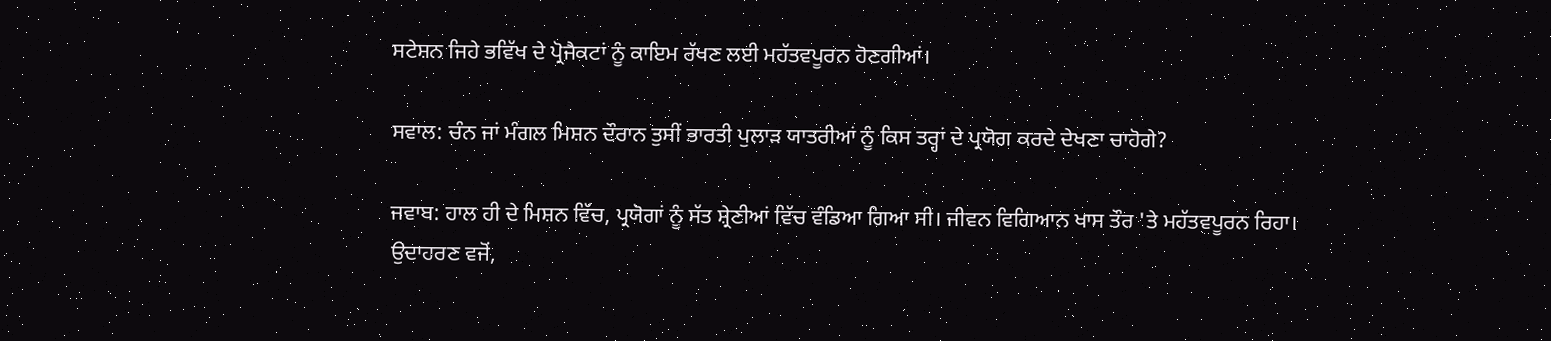ਸਟੇਸ਼ਨ ਜਿਹੇ ਭਵਿੱਖ ਦੇ ਪ੍ਰੋਜੈਕਟਾਂ ਨੂੰ ਕਾਇਮ ਰੱਖਣ ਲਈ ਮਹੱਤਵਪੂਰਨ ਹੋਣਗੀਆਂ।

ਸਵਾਲ: ਚੰਨ ਜਾਂ ਮੰਗਲ ਮਿਸ਼ਨ ਦੌਰਾਨ ਤੁਸੀਂ ਭਾਰਤੀ ਪੁਲਾੜ ਯਾਤਰੀਆਂ ਨੂੰ ਕਿਸ ਤਰ੍ਹਾਂ ਦੇ ਪ੍ਰਯੋਗ ਕਰਦੇ ਦੇਖਣਾ ਚਾਹੋਗੇ?

ਜਵਾਬ: ਹਾਲ ਹੀ ਦੇ ਮਿਸ਼ਨ ਵਿੱਚ, ਪ੍ਰਯੋਗਾਂ ਨੂੰ ਸੱਤ ਸ਼੍ਰੇਣੀਆਂ ਵਿੱਚ ਵੰਡਿਆ ਗਿਆ ਸੀ। ਜੀਵਨ ਵਿਗਿਆਨ ਖਾਸ ਤੌਰ 'ਤੇ ਮਹੱਤਵਪੂਰਨ ਰਿਹਾ। ਉਦਾਹਰਣ ਵਜੋਂ,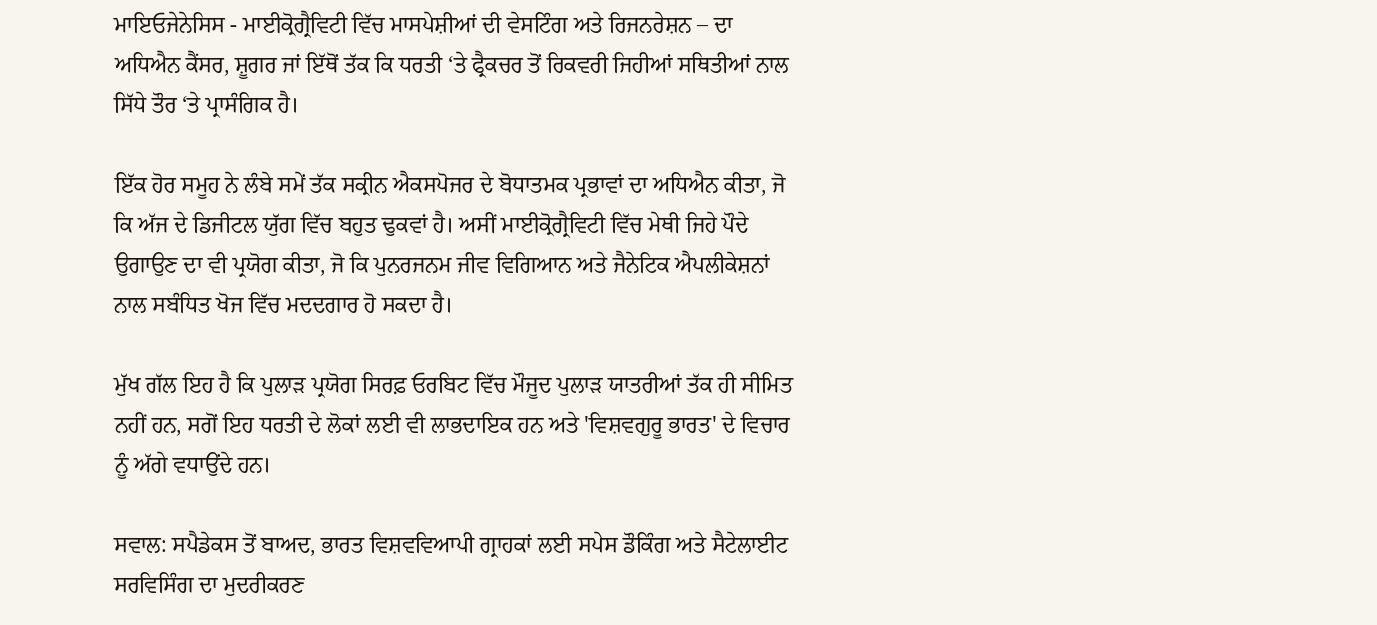ਮਾਇਓਜੇਨੇਸਿਸ - ਮਾਈਕ੍ਰੋਗ੍ਰੈਵਿਟੀ ਵਿੱਚ ਮਾਸਪੇਸ਼ੀਆਂ ਦੀ ਵੇਸਟਿੰਗ ਅਤੇ ਰਿਜਨਰੇਸ਼ਨ – ਦਾ ਅਧਿਐਨ ਕੈਂਸਰ, ਸ਼ੂਗਰ ਜਾਂ ਇੱਥੋਂ ਤੱਕ ਕਿ ਧਰਤੀ ‘ਤੇ ਫ੍ਰੈਕਚਰ ਤੋਂ ਰਿਕਵਰੀ ਜਿਹੀਆਂ ਸਥਿਤੀਆਂ ਨਾਲ ਸਿੱਧੇ ਤੌਰ ‘ਤੇ ਪ੍ਰਾਸੰਗਿਕ ਹੈ।

ਇੱਕ ਹੋਰ ਸਮੂਹ ਨੇ ਲੰਬੇ ਸਮੇਂ ਤੱਕ ਸਕ੍ਰੀਨ ਐਕਸਪੋਜਰ ਦੇ ਬੋਧਾਤਮਕ ਪ੍ਰਭਾਵਾਂ ਦਾ ਅਧਿਐਨ ਕੀਤਾ, ਜੋ ਕਿ ਅੱਜ ਦੇ ਡਿਜੀਟਲ ਯੁੱਗ ਵਿੱਚ ਬਹੁਤ ਢੁਕਵਾਂ ਹੈ। ਅਸੀਂ ਮਾਈਕ੍ਰੋਗ੍ਰੈਵਿਟੀ ਵਿੱਚ ਮੇਥੀ ਜਿਹੇ ਪੌਦੇ ਉਗਾਉਣ ਦਾ ਵੀ ਪ੍ਰਯੋਗ ਕੀਤਾ, ਜੋ ਕਿ ਪੁਨਰਜਨਮ ਜੀਵ ਵਿਗਿਆਨ ਅਤੇ ਜੈਨੇਟਿਕ ਐਪਲੀਕੇਸ਼ਨਾਂ ਨਾਲ ਸਬੰਧਿਤ ਖੋਜ ਵਿੱਚ ਮਦਦਗਾਰ ਹੋ ਸਕਦਾ ਹੈ।

ਮੁੱਖ ਗੱਲ ਇਹ ਹੈ ਕਿ ਪੁਲਾੜ ਪ੍ਰਯੋਗ ਸਿਰਫ਼ ਓਰਬਿਟ ਵਿੱਚ ਮੌਜੂਦ ਪੁਲਾੜ ਯਾਤਰੀਆਂ ਤੱਕ ਹੀ ਸੀਮਿਤ ਨਹੀਂ ਹਨ, ਸਗੋਂ ਇਹ ਧਰਤੀ ਦੇ ਲੋਕਾਂ ਲਈ ਵੀ ਲਾਭਦਾਇਕ ਹਨ ਅਤੇ 'ਵਿਸ਼ਵਗੁਰੂ ਭਾਰਤ' ਦੇ ਵਿਚਾਰ ਨੂੰ ਅੱਗੇ ਵਧਾਉਂਦੇ ਹਨ।

ਸਵਾਲ: ਸਪੈਡੇਕਸ ਤੋਂ ਬਾਅਦ, ਭਾਰਤ ਵਿਸ਼ਵਵਿਆਪੀ ਗ੍ਰਾਹਕਾਂ ਲਈ ਸਪੇਸ ਡੌਕਿੰਗ ਅਤੇ ਸੈਟੇਲਾਈਟ ਸਰਵਿਸਿੰਗ ਦਾ ਮੁਦਰੀਕਰਣ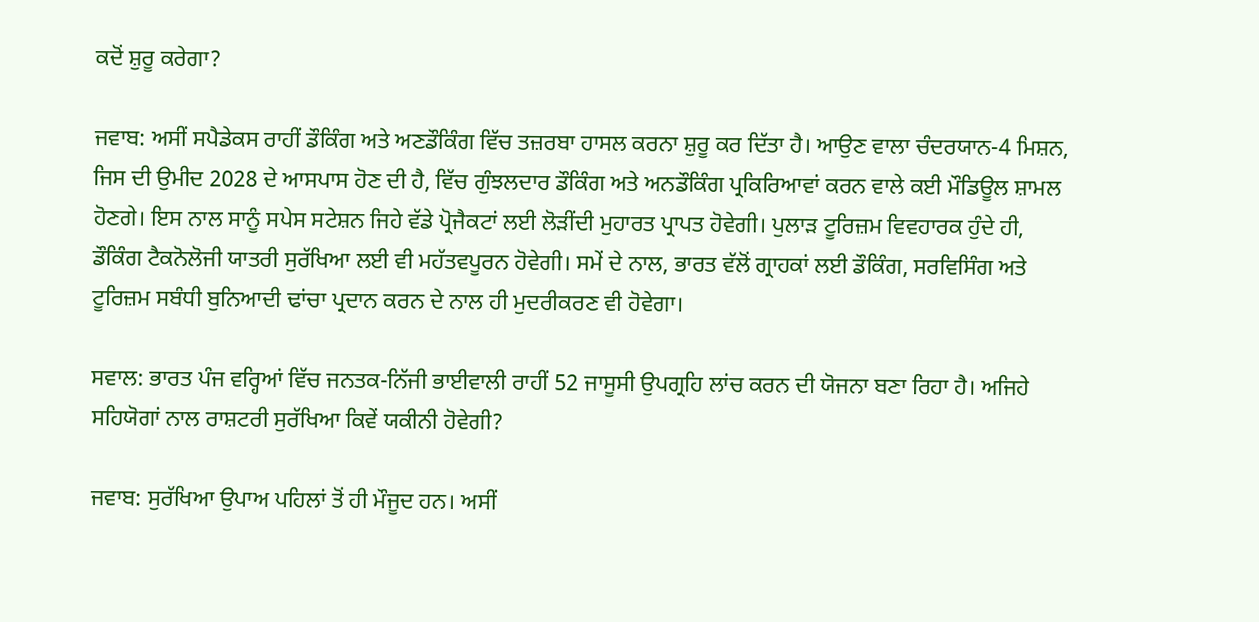ਕਦੋਂ ਸ਼ੁਰੂ ਕਰੇਗਾ?

ਜਵਾਬ: ਅਸੀਂ ਸਪੈਡੇਕਸ ਰਾਹੀਂ ਡੌਕਿੰਗ ਅਤੇ ਅਣਡੌਕਿੰਗ ਵਿੱਚ ਤਜ਼ਰਬਾ ਹਾਸਲ ਕਰਨਾ ਸ਼ੁਰੂ ਕਰ ਦਿੱਤਾ ਹੈ। ਆਉਣ ਵਾਲਾ ਚੰਦਰਯਾਨ-4 ਮਿਸ਼ਨ, ਜਿਸ ਦੀ ਉਮੀਦ 2028 ਦੇ ਆਸਪਾਸ ਹੋਣ ਦੀ ਹੈ, ਵਿੱਚ ਗੁੰਝਲਦਾਰ ਡੌਕਿੰਗ ਅਤੇ ਅਨਡੌਕਿੰਗ ਪ੍ਰਕਿਰਿਆਵਾਂ ਕਰਨ ਵਾਲੇ ਕਈ ਮੌਡਿਊਲ ਸ਼ਾਮਲ ਹੋਣਗੇ। ਇਸ ਨਾਲ ਸਾਨੂੰ ਸਪੇਸ ਸਟੇਸ਼ਨ ਜਿਹੇ ਵੱਡੇ ਪ੍ਰੋਜੈਕਟਾਂ ਲਈ ਲੋੜੀਂਦੀ ਮੁਹਾਰਤ ਪ੍ਰਾਪਤ ਹੋਵੇਗੀ। ਪੁਲਾੜ ਟੂਰਿਜ਼ਮ ਵਿਵਹਾਰਕ ਹੁੰਦੇ ਹੀ, ਡੌਕਿੰਗ ਟੈਕਨੋਲੋਜੀ ਯਾਤਰੀ ਸੁਰੱਖਿਆ ਲਈ ਵੀ ਮਹੱਤਵਪੂਰਨ ਹੋਵੇਗੀ। ਸਮੇਂ ਦੇ ਨਾਲ, ਭਾਰਤ ਵੱਲੋਂ ਗ੍ਰਾਹਕਾਂ ਲਈ ਡੌਕਿੰਗ, ਸਰਵਿਸਿੰਗ ਅਤੇ ਟੂਰਿਜ਼ਮ ਸਬੰਧੀ ਬੁਨਿਆਦੀ ਢਾਂਚਾ ਪ੍ਰਦਾਨ ਕਰਨ ਦੇ ਨਾਲ ਹੀ ਮੁਦਰੀਕਰਣ ਵੀ ਹੋਵੇਗਾ।

ਸਵਾਲ: ਭਾਰਤ ਪੰਜ ਵਰ੍ਹਿਆਂ ਵਿੱਚ ਜਨਤਕ-ਨਿੱਜੀ ਭਾਈਵਾਲੀ ਰਾਹੀਂ 52 ਜਾਸੂਸੀ ਉਪਗ੍ਰਹਿ ਲਾਂਚ ਕਰਨ ਦੀ ਯੋਜਨਾ ਬਣਾ ਰਿਹਾ ਹੈ। ਅਜਿਹੇ ਸਹਿਯੋਗਾਂ ਨਾਲ ਰਾਸ਼ਟਰੀ ਸੁਰੱਖਿਆ ਕਿਵੇਂ ਯਕੀਨੀ ਹੋਵੇਗੀ?

ਜਵਾਬ: ਸੁਰੱਖਿਆ ਉਪਾਅ ਪਹਿਲਾਂ ਤੋਂ ਹੀ ਮੌਜੂਦ ਹਨ। ਅਸੀਂ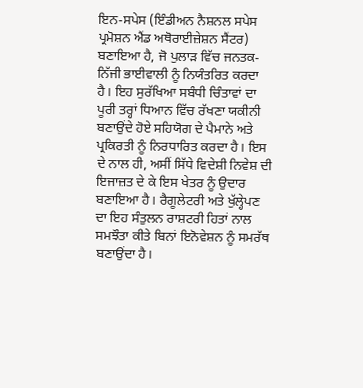ਇਨ-ਸਪੇਸ (ਇੰਡੀਅਨ ਨੈਸ਼ਨਲ ਸਪੇਸ ਪ੍ਰਮੋਸ਼ਨ ਐਂਡ ਅਥੋਰਾਈਜ਼ੇਸ਼ਨ ਸੈਂਟਰ) ਬਣਾਇਆ ਹੈ, ਜੋ ਪੁਲਾੜ ਵਿੱਚ ਜਨਤਕ-ਨਿੱਜੀ ਭਾਈਵਾਲੀ ਨੂੰ ਨਿਯੰਤਰਿਤ ਕਰਦਾ ਹੈ। ਇਹ ਸੁਰੱਖਿਆ ਸਬੰਧੀ ਚਿੰਤਾਵਾਂ ਦਾ ਪੂਰੀ ਤਰ੍ਹਾਂ ਧਿਆਨ ਵਿੱਚ ਰੱਖਣਾ ਯਕੀਨੀ ਬਣਾਉਂਦੇ ਹੋਏ ਸਹਿਯੋਗ ਦੇ ਪੈਮਾਨੇ ਅਤੇ ਪ੍ਰਕਿਰਤੀ ਨੂੰ ਨਿਰਧਾਰਿਤ ਕਰਦਾ ਹੈ। ਇਸ ਦੇ ਨਾਲ ਹੀ, ਅਸੀਂ ਸਿੱਧੇ ਵਿਦੇਸ਼ੀ ਨਿਵੇਸ਼ ਦੀ ਇਜਾਜ਼ਤ ਦੇ ਕੇ ਇਸ ਖੇਤਰ ਨੂੰ ਉਦਾਰ ਬਣਾਇਆ ਹੈ। ਰੈਗੂਲੇਟਰੀ ਅਤੇ ਖੁੱਲ੍ਹੇਪਣ ਦਾ ਇਹ ਸੰਤੁਲਨ ਰਾਸ਼ਟਰੀ ਹਿਤਾਂ ਨਾਲ ਸਮਝੌਤਾ ਕੀਤੇ ਬਿਨਾਂ ਇਨੋਵੇਸ਼ਨ ਨੂੰ ਸਮਰੱਥ ਬਣਾਉਂਦਾ ਹੈ।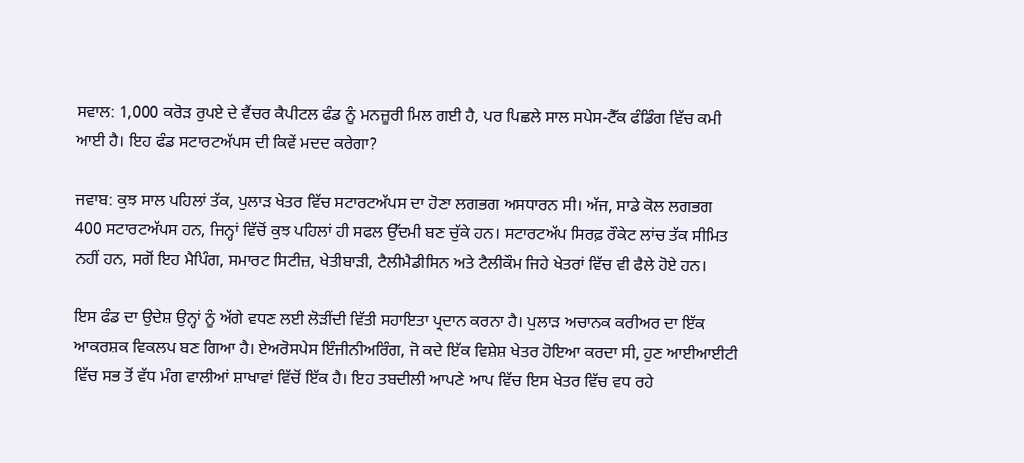ਸਵਾਲ: 1,000 ਕਰੋੜ ਰੁਪਏ ਦੇ ਵੈਂਚਰ ਕੈਪੀਟਲ ਫੰਡ ਨੂੰ ਮਨਜ਼ੂਰੀ ਮਿਲ ਗਈ ਹੈ, ਪਰ ਪਿਛਲੇ ਸਾਲ ਸਪੇਸ-ਟੈੱਕ ਫੰਡਿੰਗ ਵਿੱਚ ਕਮੀ ਆਈ ਹੈ। ਇਹ ਫੰਡ ਸਟਾਰਟਅੱਪਸ ਦੀ ਕਿਵੇਂ ਮਦਦ ਕਰੇਗਾ?

ਜਵਾਬ: ਕੁਝ ਸਾਲ ਪਹਿਲਾਂ ਤੱਕ, ਪੁਲਾੜ ਖੇਤਰ ਵਿੱਚ ਸਟਾਰਟਅੱਪਸ ਦਾ ਹੋਣਾ ਲਗਭਗ ਅਸਧਾਰਨ ਸੀ। ਅੱਜ, ਸਾਡੇ ਕੋਲ ਲਗਭਗ 400 ਸਟਾਰਟਅੱਪਸ ਹਨ, ਜਿਨ੍ਹਾਂ ਵਿੱਚੋਂ ਕੁਝ ਪਹਿਲਾਂ ਹੀ ਸਫਲ ਉੱਦਮੀ ਬਣ ਚੁੱਕੇ ਹਨ। ਸਟਾਰਟਅੱਪ ਸਿਰਫ਼ ਰੌਕੇਟ ਲਾਂਚ ਤੱਕ ਸੀਮਿਤ ਨਹੀਂ ਹਨ, ਸਗੋਂ ਇਹ ਮੈਪਿੰਗ, ਸਮਾਰਟ ਸਿਟੀਜ਼, ਖੇਤੀਬਾੜੀ, ਟੈਲੀਮੈਡੀਸਿਨ ਅਤੇ ਟੈਲੀਕੌਮ ਜਿਹੇ ਖੇਤਰਾਂ ਵਿੱਚ ਵੀ ਫੈਲੇ ਹੋਏ ਹਨ।

ਇਸ ਫੰਡ ਦਾ ਉਦੇਸ਼ ਉਨ੍ਹਾਂ ਨੂੰ ਅੱਗੇ ਵਧਣ ਲਈ ਲੋੜੀਂਦੀ ਵਿੱਤੀ ਸਹਾਇਤਾ ਪ੍ਰਦਾਨ ਕਰਨਾ ਹੈ। ਪੁਲਾੜ ਅਚਾਨਕ ਕਰੀਅਰ ਦਾ ਇੱਕ ਆਕਰਸ਼ਕ ਵਿਕਲਪ ਬਣ ਗਿਆ ਹੈ। ਏਅਰੋਸਪੇਸ ਇੰਜੀਨੀਅਰਿੰਗ, ਜੋ ਕਦੇ ਇੱਕ ਵਿਸ਼ੇਸ਼ ਖੇਤਰ ਹੋਇਆ ਕਰਦਾ ਸੀ, ਹੁਣ ਆਈਆਈਟੀ ਵਿੱਚ ਸਭ ਤੋਂ ਵੱਧ ਮੰਗ ਵਾਲੀਆਂ ਸ਼ਾਖਾਵਾਂ ਵਿੱਚੋਂ ਇੱਕ ਹੈ। ਇਹ ਤਬਦੀਲੀ ਆਪਣੇ ਆਪ ਵਿੱਚ ਇਸ ਖੇਤਰ ਵਿੱਚ ਵਧ ਰਹੇ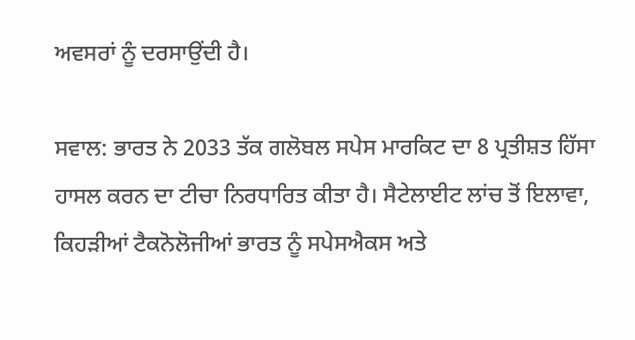ਅਵਸਰਾਂ ਨੂੰ ਦਰਸਾਉਂਦੀ ਹੈ।

ਸਵਾਲ: ਭਾਰਤ ਨੇ 2033 ਤੱਕ ਗਲੋਬਲ ਸਪੇਸ ਮਾਰਕਿਟ ਦਾ 8 ਪ੍ਰਤੀਸ਼ਤ ਹਿੱਸਾ ਹਾਸਲ ਕਰਨ ਦਾ ਟੀਚਾ ਨਿਰਧਾਰਿਤ ਕੀਤਾ ਹੈ। ਸੈਟੇਲਾਈਟ ਲਾਂਚ ਤੋਂ ਇਲਾਵਾ, ਕਿਹੜੀਆਂ ਟੈਕਨੋਲੋਜੀਆਂ ਭਾਰਤ ਨੂੰ ਸਪੇਸਐਕਸ ਅਤੇ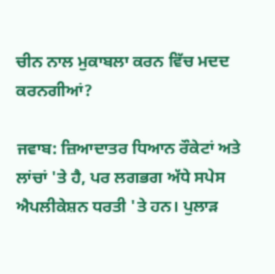ਚੀਨ ਨਾਲ ਮੁਕਾਬਲਾ ਕਰਨ ਵਿੱਚ ਮਦਦ ਕਰਨਗੀਆਂ?

ਜਵਾਬ: ਜ਼ਿਆਦਾਤਰ ਧਿਆਨ ਰੌਕੇਟਾਂ ਅਤੇ ਲਾਂਚਾਂ 'ਤੇ ਹੈ, ਪਰ ਲਗਭਗ ਅੱਧੇ ਸਪੇਸ ਐਪਲੀਕੇਸ਼ਨ ਧਰਤੀ 'ਤੇ ਹਨ। ਪੁਲਾੜ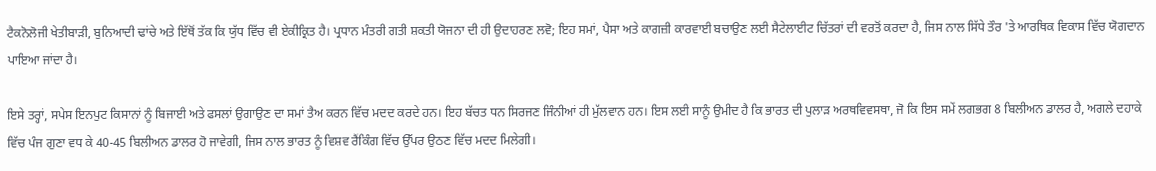ਟੈਕਨੋਲੋਜੀ ਖੇਤੀਬਾੜੀ, ਬੁਨਿਆਦੀ ਢਾਂਚੇ ਅਤੇ ਇੱਥੋਂ ਤੱਕ ਕਿ ਯੁੱਧ ਵਿੱਚ ਵੀ ਏਕੀਕ੍ਰਿਤ ਹੈ। ਪ੍ਰਧਾਨ ਮੰਤਰੀ ਗਤੀ ਸ਼ਕਤੀ ਯੋਜਨਾ ਦੀ ਹੀ ਉਦਾਹਰਣ ਲਵੋ; ਇਹ ਸਮਾਂ, ਪੈਸਾ ਅਤੇ ਕਾਗਜ਼ੀ ਕਾਰਵਾਈ ਬਚਾਉਣ ਲਈ ਸੈਟੇਲਾਈਟ ਚਿੱਤਰਾਂ ਦੀ ਵਰਤੋਂ ਕਰਦਾ ਹੈ, ਜਿਸ ਨਾਲ ਸਿੱਧੇ ਤੌਰ 'ਤੇ ਆਰਥਿਕ ਵਿਕਾਸ ਵਿੱਚ ਯੋਗਦਾਨ ਪਾਇਆ ਜਾਂਦਾ ਹੈ।

ਇਸੇ ਤਰ੍ਹਾਂ, ਸਪੇਸ ਇਨਪੁਟ ਕਿਸਾਨਾਂ ਨੂੰ ਬਿਜਾਈ ਅਤੇ ਫਸਲਾਂ ਉਗਾਉਣ ਦਾ ਸਮਾਂ ਤੈਅ ਕਰਨ ਵਿੱਚ ਮਦਦ ਕਰਦੇ ਹਨ। ਇਹ ਬੱਚਤ ਧਨ ਸਿਰਜਣ ਜਿੰਨੀਆਂ ਹੀ ਮੁੱਲਵਾਨ ਹਨ। ਇਸ ਲਈ ਸਾਨੂੰ ਉਮੀਦ ਹੈ ਕਿ ਭਾਰਤ ਦੀ ਪੁਲਾੜ ਅਰਥਵਿਵਸਥਾ, ਜੋ ਕਿ ਇਸ ਸਮੇਂ ਲਗਭਗ 8 ਬਿਲੀਅਨ ਡਾਲਰ ਹੈ, ਅਗਲੇ ਦਹਾਕੇ ਵਿੱਚ ਪੰਜ ਗੁਣਾ ਵਧ ਕੇ 40-45 ਬਿਲੀਅਨ ਡਾਲਰ ਹੋ ਜਾਵੇਗੀ, ਜਿਸ ਨਾਲ ਭਾਰਤ ਨੂੰ ਵਿਸ਼ਵ ਰੈਂਕਿੰਗ ਵਿੱਚ ਉੱਪਰ ਉਠਣ ਵਿੱਚ ਮਦਦ ਮਿਲੇਗੀ।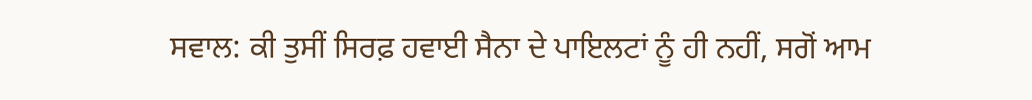ਸਵਾਲ: ਕੀ ਤੁਸੀਂ ਸਿਰਫ਼ ਹਵਾਈ ਸੈਨਾ ਦੇ ਪਾਇਲਟਾਂ ਨੂੰ ਹੀ ਨਹੀਂ, ਸਗੋਂ ਆਮ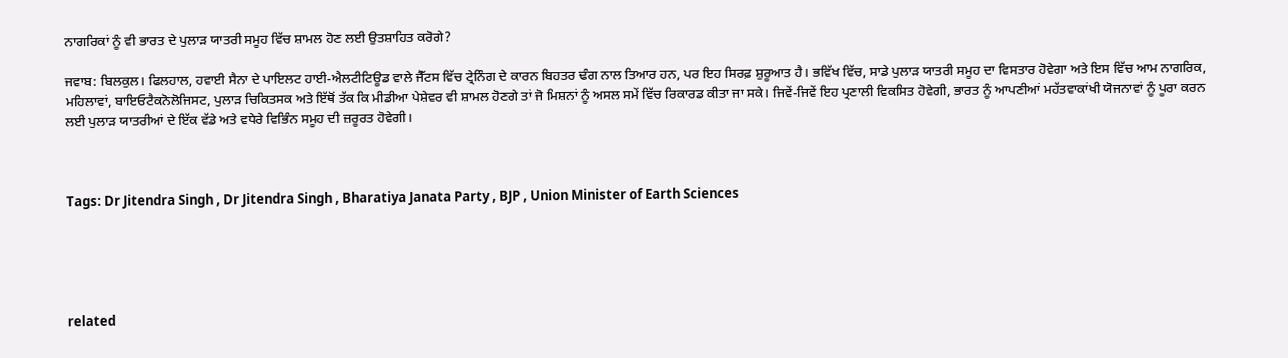ਨਾਗਰਿਕਾਂ ਨੂੰ ਵੀ ਭਾਰਤ ਦੇ ਪੁਲਾੜ ਯਾਤਰੀ ਸਮੂਹ ਵਿੱਚ ਸ਼ਾਮਲ ਹੋਣ ਲਈ ਉਤਸ਼ਾਹਿਤ ਕਰੋਗੇ?

ਜਵਾਬ: ਬਿਲਕੁਲ। ਫਿਲਹਾਲ, ਹਵਾਈ ਸੈਨਾ ਦੇ ਪਾਇਲਟ ਹਾਈ-ਐਲਟੀਟਿਊਡ ਵਾਲੇ ਜੈੱਟਸ ਵਿੱਚ ਟ੍ਰੇਨਿੰਗ ਦੇ ਕਾਰਨ ਬਿਹਤਰ ਢੰਗ ਨਾਲ ਤਿਆਰ ਹਨ, ਪਰ ਇਹ ਸਿਰਫ਼ ਸ਼ੁਰੂਆਤ ਹੈ। ਭਵਿੱਖ ਵਿੱਚ, ਸਾਡੇ ਪੁਲਾੜ ਯਾਤਰੀ ਸਮੂਹ ਦਾ ਵਿਸਤਾਰ ਹੋਵੇਗਾ ਅਤੇ ਇਸ ਵਿੱਚ ਆਮ ਨਾਗਰਿਕ, ਮਹਿਲਾਵਾਂ, ਬਾਇਓਟੈਕਨੋਲੋਜਿਸਟ, ਪੁਲਾੜ ਚਿਕਿਤਸਕ ਅਤੇ ਇੱਥੋਂ ਤੱਕ ਕਿ ਮੀਡੀਆ ਪੇਸ਼ੇਵਰ ਵੀ ਸ਼ਾਮਲ ਹੋਣਗੇ ਤਾਂ ਜੋ ਮਿਸ਼ਨਾਂ ਨੂੰ ਅਸਲ ਸਮੇਂ ਵਿੱਚ ਰਿਕਾਰਡ ਕੀਤਾ ਜਾ ਸਕੇ। ਜਿਵੇਂ-ਜਿਵੇਂ ਇਹ ਪ੍ਰਣਾਲੀ ਵਿਕਸਿਤ ਹੋਵੇਗੀ, ਭਾਰਤ ਨੂੰ ਆਪਣੀਆਂ ਮਹੱਤਵਾਕਾਂਖੀ ਯੋਜਨਾਵਾਂ ਨੂੰ ਪੂਰਾ ਕਰਨ ਲਈ ਪੁਲਾੜ ਯਾਤਰੀਆਂ ਦੇ ਇੱਕ ਵੱਡੇ ਅਤੇ ਵਧੇਰੇ ਵਿਭਿੰਨ ਸਮੂਹ ਦੀ ਜ਼ਰੂਰਤ ਹੋਵੇਗੀ।



Tags: Dr Jitendra Singh , Dr Jitendra Singh , Bharatiya Janata Party , BJP , Union Minister of Earth Sciences





related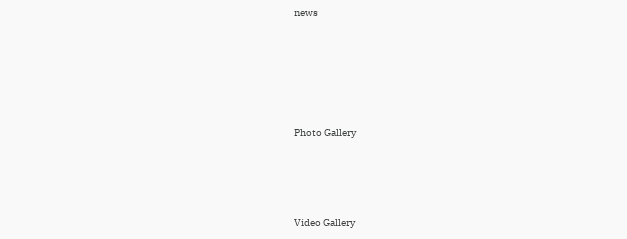news







Photo Gallery





Video Gallery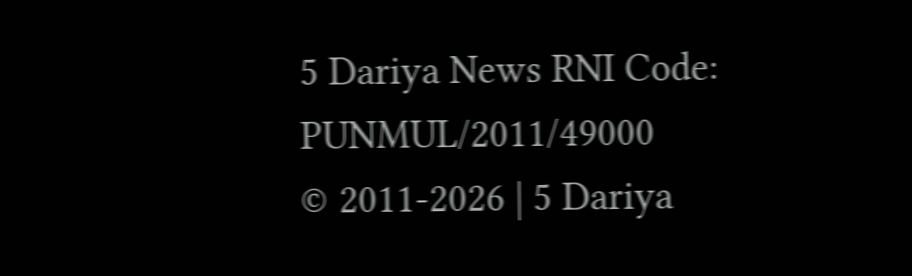5 Dariya News RNI Code: PUNMUL/2011/49000
© 2011-2026 | 5 Dariya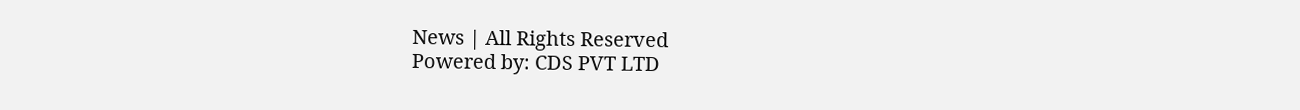News | All Rights Reserved
Powered by: CDS PVT LTD